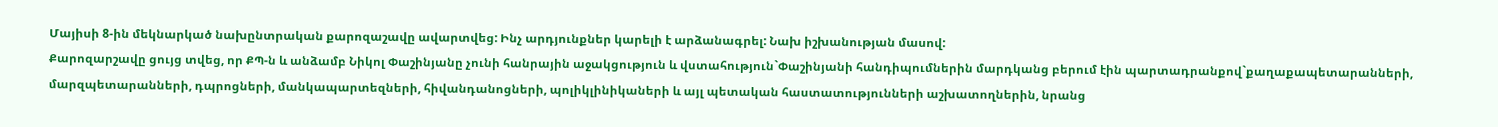Մայիսի 8-ին մեկնարկած նախընտրական քարոզաշավը ավարտվեց: Ինչ արդյունքներ կարելի է արձանագրել: Նախ իշխանության մասով:
Քարոզարշավը ցույց տվեց, որ ՔՊ-ն և անձամբ Նիկոլ Փաշինյանը չունի հանրային աջակցություն և վստահություն`Փաշինյանի հանդիպումներին մարդկանց բերում էին պարտադրանքով`քաղաքապետարանների, մարզպետարանների, դպրոցների, մանկապարտեզների, հիվանդանոցների, պոլիկլինիկաների և այլ պետական հաստատությունների աշխատողներին, նրանց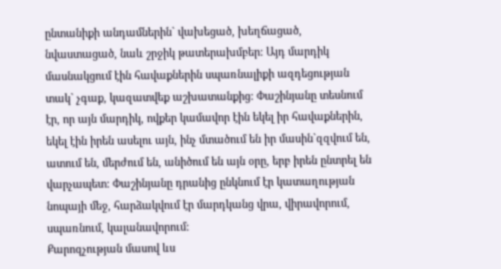ընտանիքի անդամներին` վախեցած, խեղճացած, նվաստացած, նաև շրջիկ թատերախմբեր: Այդ մարդիկ մասնակցում էին հավաքներին սպառնալիքի ազդեցության տակ` չգաք, կազատվեք աշխատանքից: Փաշինյանը տեսնում էր, որ այն մարդիկ, ովքեր կամավոր էին եկել իր հավաքներին, եկել էին իրեն ասելու այն, ինչ մտածում են իր մասին`զզվում են, ատում են, մերժում են, անիծում են այն օրը, երբ իրեն ընտրել են վարչապետ: Փաշինյանը դրանից ընկնում էր կատաղության նոպայի մեջ, հարձակվում էր մարդկանց վրա, վիրավորում, սպառնում, կալանավորում:
Քարոզչության մասով ևս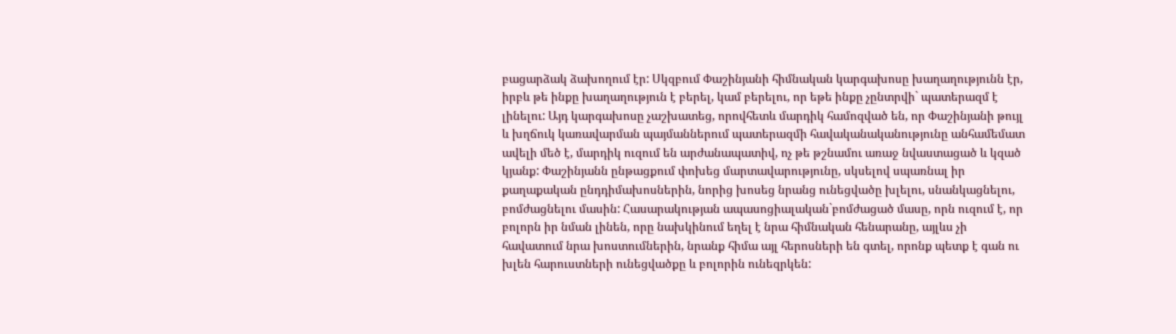բացարձակ ձախողում էր: Սկզբում Փաշինյանի հիմնական կարգախոսը խաղաղությունն էր, իրբև թե ինքը խաղաղություն է բերել, կամ բերելու, որ եթե ինքը չընտրվի` պատերազմ է լինելու: Այդ կարգախոսը չաշխատեց, որովհետև մարդիկ համոզված են, որ Փաշինյանի թույլ և խղճուկ կառավարման պայմաններում պատերազմի հավականականությունը անհամեմատ ավելի մեծ է, մարդիկ ուզում են արժանապատիվ, ոչ թե թշնամու առաջ նվաստացած և կզած կյանք: Փաշինյանն ընթացքում փոխեց մարտավարությունը, սկսելով սպառնալ իր քաղաքական ընդդիմախոսներին, նորից խոսեց նրանց ունեցվածը խլելու, սնանկացնելու, բոմժացնելու մասին: Հասարակության ապասոցիալական`բոմժացած մասը, որն ուզում է, որ բոլորն իր նման լինեն, որը նախկինում եղել է նրա հիմնական հենարանը, այլևս չի հավատում նրա խոստումներին, նրանք հիմա այլ հերոսների են գտել, որոնք պետք է գան ու խլեն հարուստների ունեցվածքը և բոլորին ունեզրկեն: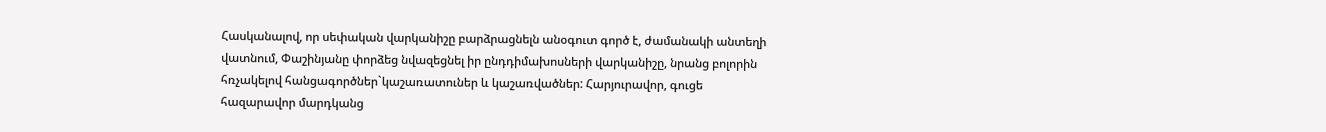Հասկանալով, որ սեփական վարկանիշը բարձրացնելն անօգուտ գործ է, ժամանակի անտեղի վատնում, Փաշինյանը փորձեց նվազեցնել իր ընդդիմախոսների վարկանիշը, նրանց բոլորին հռչակելով հանցագործներ`կաշառատուներ և կաշառվածներ: Հարյուրավոր, գուցե հազարավոր մարդկանց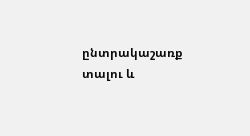ընտրակաշառք տալու և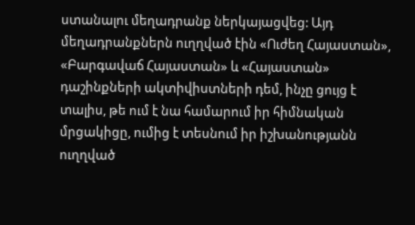ստանալու մեղադրանք ներկայացվեց: Այդ մեղադրանքներն ուղղված էին «Ուժեղ Հայաստան», «Բարգավաճ Հայաստան» և «Հայաստան» դաշինքների ակտիվիստների դեմ, ինչը ցույց է տալիս, թե ում է նա համարում իր հիմնական մրցակիցը, ումից է տեսնում իր իշխանությանն ուղղված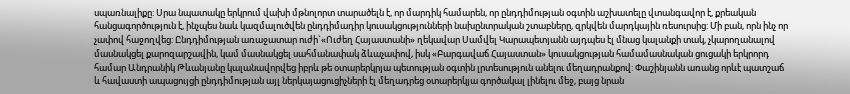սպառնալիքը: Սրա նպատակը երկրում վախի մթնոլորտ տարածելն է, որ մարդիկ համարեն, որ ընդդիմության օգտին աշխատելը վտանգավոր է, քրեական հանցագործություն է, ինչպես նաև կազմալուծվեն ընդդիմադիր կուսակցությունների նախընտրական շտաբները, զրկվեն մարդկային ռեսուրսից: Մի բան, որն ինչ որ չափով հաջողվեց: Ընդդիմության առաջատար ուժի`«Ուժեղ Հայաստանի» ղեկավար Սամվել Կարապետյանն այդպես էլ մնաց կալանքի տակ, չկարողանալով մասնակցել քարոզարշավին, կամ մասնակցել սահմանափակ ձևաչափով, իսկ «Բարգավաճ Հայաստան» կուսակցության համամասնական ցուցակի երկրորդ համար Անդրանիկ Թևանյանը կալանավորվեց իբրև թե օտարերկրյա պետության օգտին լրտեսություն անելու մեղադրանքով: Փաշինյանն առանց որևէ պատշաճ և հավաստի ապացույցի ընդդիմության այլ ներկայացուցիչների էլ մեղադրեց օտարերկյա գործակալ լինելու մեջ, բայց նրան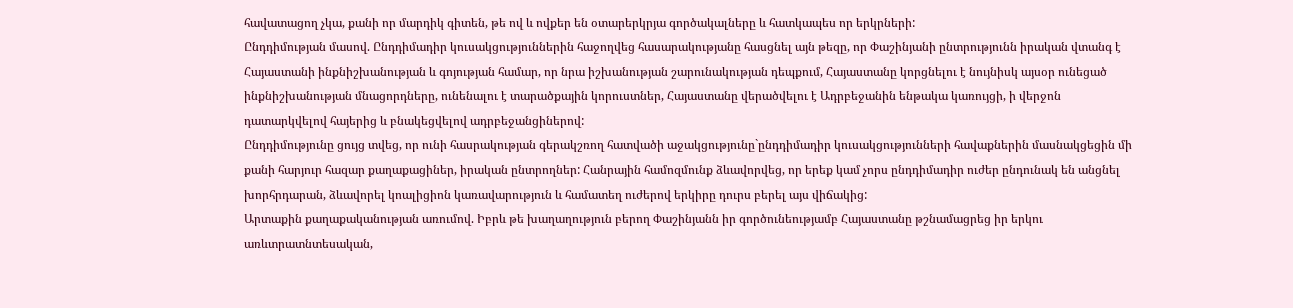հավատացող չկա, քանի որ մարդիկ գիտեն, թե ով և ովքեր են օտարերկրյա գործակալները և հատկապես որ երկրների:
Ընդդիմության մասով. Ընդդիմադիր կուսակցություններին հաջողվեց հասարակությանը հասցնել այն թեզը, որ Փաշինյանի ընտրությունն իրական վտանգ է Հայաստանի ինքնիշխանության և գոյության համար, որ նրա իշխանության շարունակության դեպքում, Հայաստանը կորցնելու է նույնիսկ այսօր ունեցած ինքնիշխանության մնացորդները, ունենալու է տարածքային կորուստներ, Հայաստանը վերածվելու է Ադրբեջանին ենթակա կառույցի, ի վերջոն դատարկվելով հայերից և բնակեցվելով ադրբեջանցիներով:
Ընդդիմությունը ցույց տվեց, որ ունի հասրակության գերակշռող հատվածի աջակցությունը`ընդդիմադիր կուսակցությունների հավաքներին մասնակցեցին մի քանի հարյուր հազար քաղաքացիներ, իրական ընտրողներ: Հանրային համոզմունք ձևավորվեց, որ երեք կամ չորս ընդդիմադիր ուժեր ընդունակ են անցնել խորհրդարան, ձևավորել կոալիցիոն կառավարություն և համատեղ ուժերով երկիրը դուրս բերել այս վիճակից:
Արտաքին քաղաքականության առումով. Իբրև թե խաղաղություն բերող Փաշինյանն իր գործունեությամբ Հայաստանը թշնամացրեց իր երկու առևտրատնտեսական,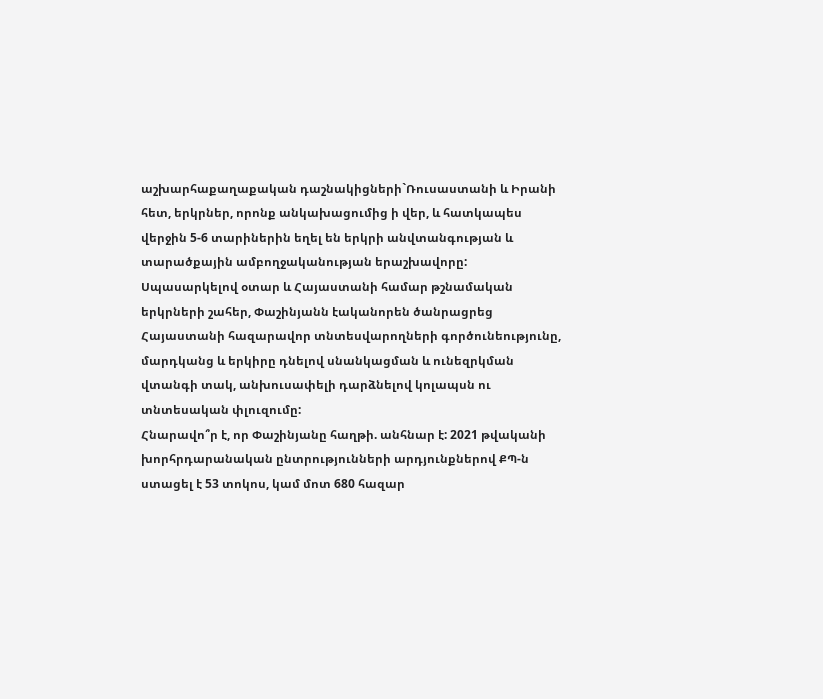աշխարհաքաղաքական դաշնակիցների`Ռուսաստանի և Իրանի հետ, երկրներ, որոնք անկախացումից ի վեր, և հատկապես վերջին 5-6 տարիներին եղել են երկրի անվտանգության և տարածքային ամբողջականության երաշխավորը: Սպասարկելով օտար և Հայաստանի համար թշնամական երկրների շահեր, Փաշինյանն էականորեն ծանրացրեց Հայաստանի հազարավոր տնտեսվարողների գործունեությունը, մարդկանց և երկիրը դնելով սնանկացման և ունեզրկման վտանգի տակ, անխուսափելի դարձնելով կոլապսն ու տնտեսական փլուզումը:
Հնարավո՞ր է, որ Փաշինյանը հաղթի. անհնար է: 2021 թվականի խորհրդարանական ընտրությունների արդյունքներով ՔՊ-ն ստացել է 53 տոկոս, կամ մոտ 680 հազար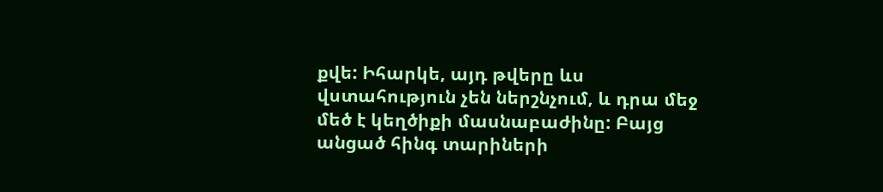քվե: Իհարկե, այդ թվերը ևս վստահություն չեն ներշնչում, և դրա մեջ մեծ է կեղծիքի մասնաբաժինը: Բայց անցած հինգ տարիների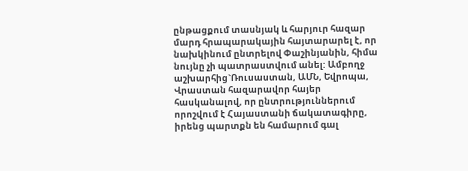ընթացքում տասնյակ և հարյուր հազար մարդ հրապարակային հայտարարել է, որ նախկինում ընտրելով Փաշինյանին, հիմա նույնը չի պատրաստվում անել: Ամբողջ աշխարհից`Ռուսաստան, ԱՄՆ, Եվրոպա, Վրաստան հազարավոր հայեր հասկանալով, որ ընտրություններում որոշվում է Հայաստանի ճակատագիրը, իրենց պարտքն են համարում գալ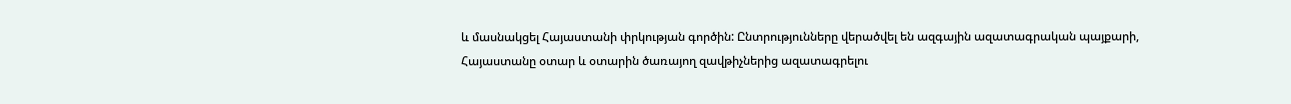և մասնակցել Հայաստանի փրկության գործին: Ընտրությունները վերածվել են ազգային ազատագրական պայքարի, Հայաստանը օտար և օտարին ծառայող զավթիչներից ազատագրելու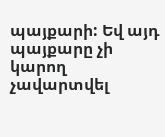պայքարի: Եվ այդ պայքարը չի կարող չավարտվել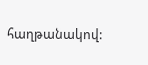հաղթանակով: